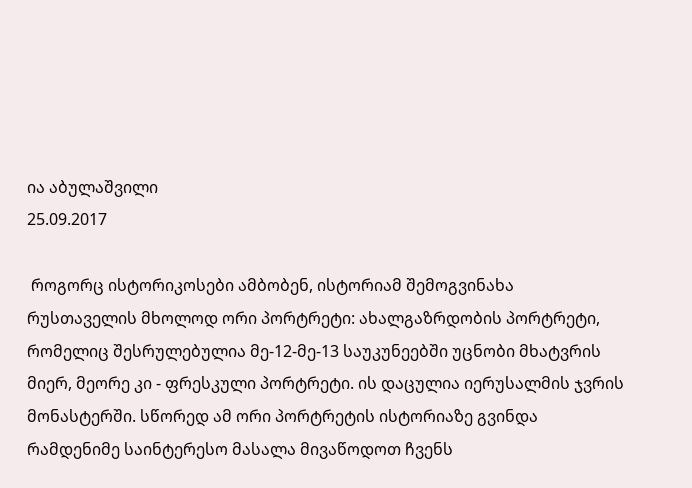ია აბულაშვილი
25.09.2017

 როგორც ისტორიკოსები ამბობენ, ისტორიამ შემოგვინახა რუსთაველის მხოლოდ ორი პორტრეტი: ახალგაზრდობის პორტრეტი, რომელიც შესრულებულია მე-12-მე-13 საუკუნეებში უცნობი მხატვრის მიერ, მეორე კი - ფრესკული პორტრეტი. ის დაცულია იერუსალმის ჯვრის მონასტერში. სწორედ ამ ორი პორტრეტის ისტორიაზე გვინდა რამდენიმე საინტერესო მასალა მივაწოდოთ ჩვენს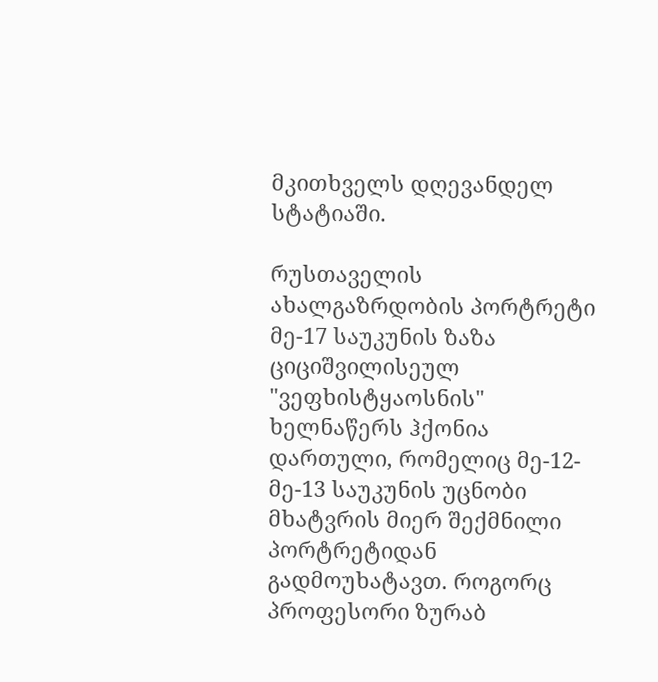მკითხველს დღევანდელ სტატიაში.

რუსთაველის ახალგაზრდობის პორტრეტი მე-17 საუკუნის ზაზა ციციშვილისეულ "ვეფხისტყაოსნის" ხელნაწერს ჰქონია დართული, რომელიც მე-12-მე-13 საუკუნის უცნობი მხატვრის მიერ შექმნილი პორტრეტიდან გადმოუხატავთ. როგორც პროფესორი ზურაბ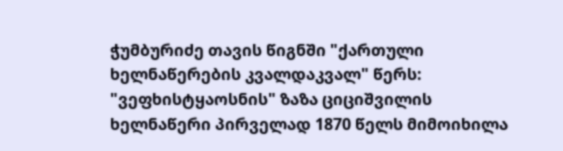ჭუმბურიძე თავის წიგნში "ქართული ხელნაწერების კვალდაკვალ" წერს: "ვეფხისტყაოსნის" ზაზა ციციშვილის ხელნაწერი პირველად 1870 წელს მიმოიხილა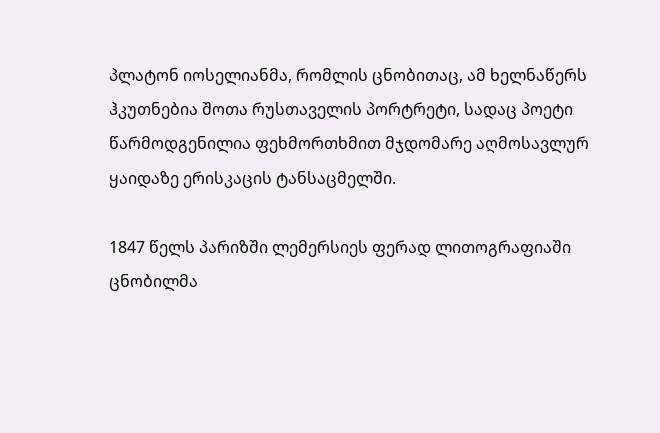პლატონ იოსელიანმა, რომლის ცნობითაც, ამ ხელნაწერს ჰკუთნებია შოთა რუსთაველის პორტრეტი, სადაც პოეტი წარმოდგენილია ფეხმორთხმით მჯდომარე აღმოსავლურ ყაიდაზე ერისკაცის ტანსაცმელში.

1847 წელს პარიზში ლემერსიეს ფერად ლითოგრაფიაში ცნობილმა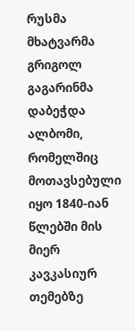რუსმა მხატვარმა გრიგოლ გაგარინმა დაბეჭდა ალბომი, რომელშიც მოთავსებული იყო 1840-იან წლებში მის მიერ კავკასიურ თემებზე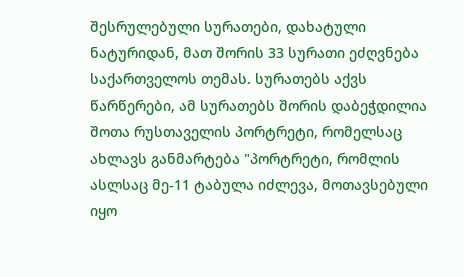შესრულებული სურათები, დახატული ნატურიდან, მათ შორის 33 სურათი ეძღვნება საქართველოს თემას. სურათებს აქვს წარწერები, ამ სურათებს შორის დაბეჭდილია შოთა რუსთაველის პორტრეტი, რომელსაც ახლავს განმარტება "პორტრეტი, რომლის ასლსაც მე-11 ტაბულა იძლევა, მოთავსებული იყო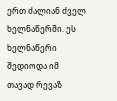ერთ ძალიან ძველ ხელნაწერში. ეს ხელნაწერი შედიოდა იმ თავად რევაზ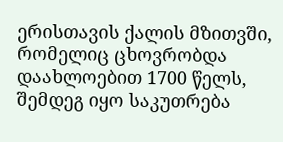ერისთავის ქალის მზითვში, რომელიც ცხოვრობდა დაახლოებით 1700 წელს, შემდეგ იყო საკუთრება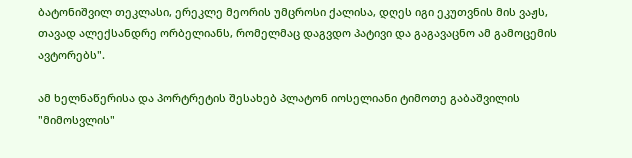ბატონიშვილ თეკლასი, ერეკლე მეორის უმცროსი ქალისა, დღეს იგი ეკუთვნის მის ვაჟს, თავად ალექსანდრე ორბელიანს, რომელმაც დაგვდო პატივი და გაგავაცნო ამ გამოცემის ავტორებს".

ამ ხელნაწერისა და პორტრეტის შესახებ პლატონ იოსელიანი ტიმოთე გაბაშვილის "მიმოსვლის"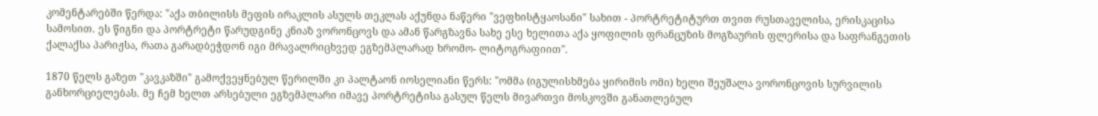კომენტარებში წერდა: "აქა თბილისს მეფის ირაკლის ასულს თეკლას აქუნდა ნაწერი "ვეფხისტყაოსანი" სახით - პორტრეტიტურთ თვით რუსთაველისა, ერისკაცისა სამოსით. ეს წიგნი და პორტრეტი წარუდგინე კნიაზ ვორონცოვს და ამან წარგზავნა სახე ესე ხელითა აქა ყოფილის ფრანცუზის მოგზაურის ფლერისა და საფრანგეთის ქალაქსა პარიჟსა, რათა გარადბეჭდონ იგი მრავალრიცხვედ ეგზემპლარად ხრომო- ლიტოგრაფიით".

1870 წელს გაზეთ "კავკაზში" გამოქვეყნებულ წერილში კი პალტაონ იოსელიანი წერს: "ომმა (იგულისხმება ყირიმის ომი) ხელი შეუშალა ვორონცოვის სურვილის განხორციელებას. მე ჩემ ხელთ არსებული ეგზემპლარი იმავე პორტრეტისა გასულ წელს მივართვი მოსკოვში განათლებულ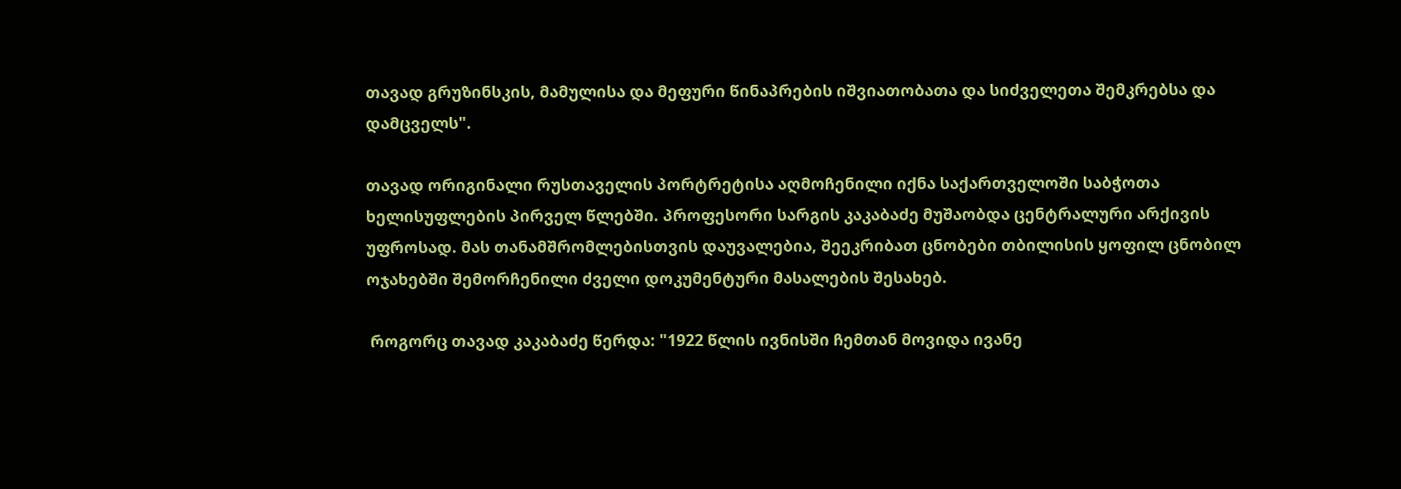თავად გრუზინსკის, მამულისა და მეფური წინაპრების იშვიათობათა და სიძველეთა შემკრებსა და დამცველს".

თავად ორიგინალი რუსთაველის პორტრეტისა აღმოჩენილი იქნა საქართველოში საბჭოთა ხელისუფლების პირველ წლებში. პროფესორი სარგის კაკაბაძე მუშაობდა ცენტრალური არქივის უფროსად. მას თანამშრომლებისთვის დაუვალებია, შეეკრიბათ ცნობები თბილისის ყოფილ ცნობილ ოჯახებში შემორჩენილი ძველი დოკუმენტური მასალების შესახებ.

 როგორც თავად კაკაბაძე წერდა: "1922 წლის ივნისში ჩემთან მოვიდა ივანე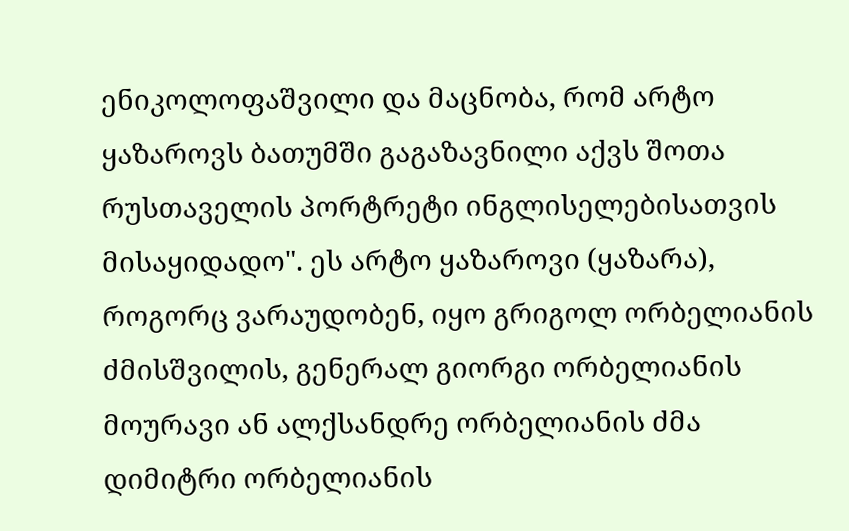ენიკოლოფაშვილი და მაცნობა, რომ არტო ყაზაროვს ბათუმში გაგაზავნილი აქვს შოთა რუსთაველის პორტრეტი ინგლისელებისათვის მისაყიდადო". ეს არტო ყაზაროვი (ყაზარა), როგორც ვარაუდობენ, იყო გრიგოლ ორბელიანის ძმისშვილის, გენერალ გიორგი ორბელიანის მოურავი ან ალქსანდრე ორბელიანის ძმა დიმიტრი ორბელიანის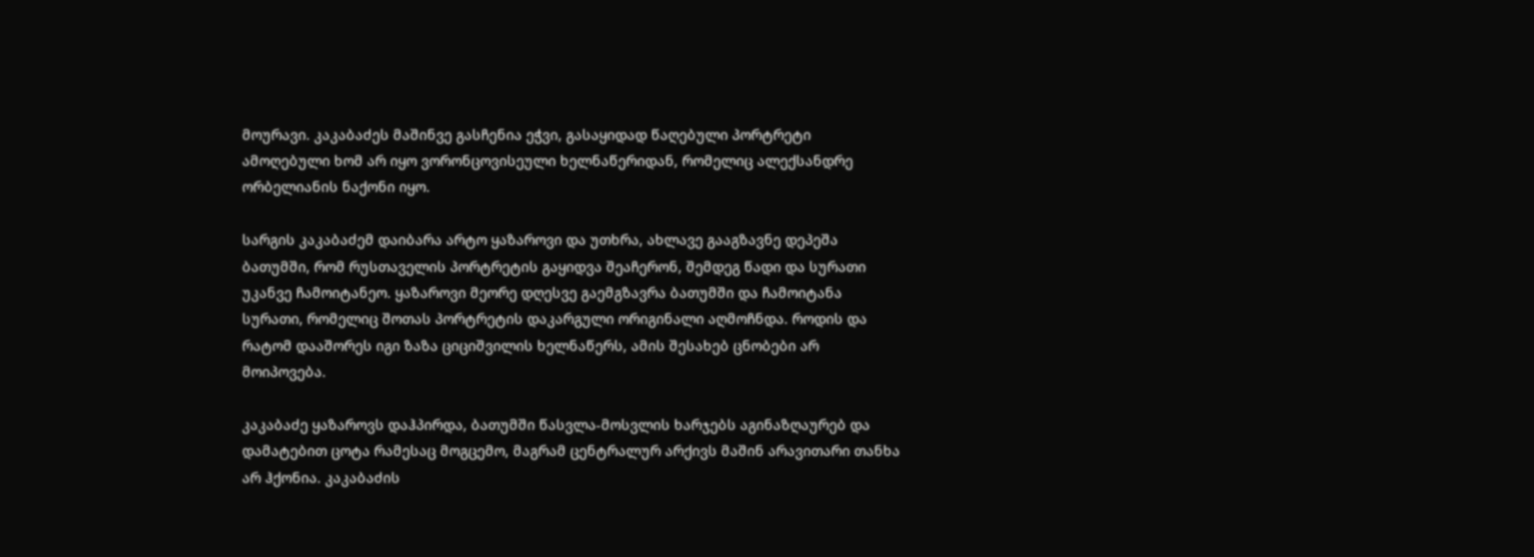მოურავი. კაკაბაძეს მაშინვე გასჩენია ეჭვი, გასაყიდად წაღებული პორტრეტი ამოღებული ხომ არ იყო ვორონცოვისეული ხელნაწერიდან, რომელიც ალექსანდრე ორბელიანის ნაქონი იყო.

სარგის კაკაბაძემ დაიბარა არტო ყაზაროვი და უთხრა, ახლავე გააგზავნე დეპეშა ბათუმში, რომ რუსთაველის პორტრეტის გაყიდვა შეაჩერონ, შემდეგ წადი და სურათი უკანვე ჩამოიტანეო. ყაზაროვი მეორე დღესვე გაემგზავრა ბათუმში და ჩამოიტანა სურათი, რომელიც შოთას პორტრეტის დაკარგული ორიგინალი აღმოჩნდა. როდის და რატომ დააშორეს იგი ზაზა ციციშვილის ხელნაწერს, ამის შესახებ ცნობები არ მოიპოვება.

კაკაბაძე ყაზაროვს დაჰპირდა, ბათუმში წასვლა-მოსვლის ხარჯებს აგინაზღაურებ და დამატებით ცოტა რამესაც მოგცემო, მაგრამ ცენტრალურ არქივს მაშინ არავითარი თანხა არ ჰქონია. კაკაბაძის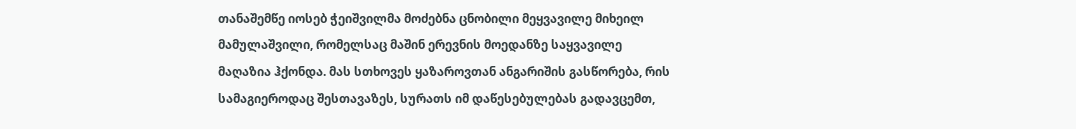თანაშემწე იოსებ ჭეიშვილმა მოძებნა ცნობილი მეყვავილე მიხეილ მამულაშვილი, რომელსაც მაშინ ერევნის მოედანზე საყვავილე მაღაზია ჰქონდა. მას სთხოვეს ყაზაროვთან ანგარიშის გასწორება, რის სამაგიეროდაც შესთავაზეს, სურათს იმ დაწესებულებას გადავცემთ,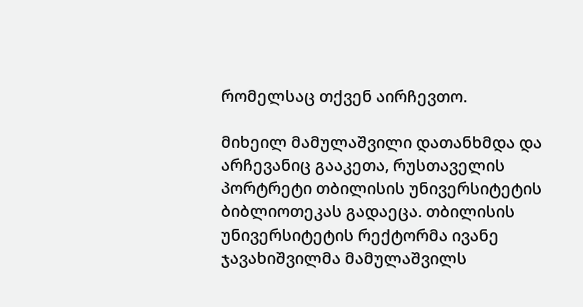რომელსაც თქვენ აირჩევთო.

მიხეილ მამულაშვილი დათანხმდა და არჩევანიც გააკეთა, რუსთაველის პორტრეტი თბილისის უნივერსიტეტის ბიბლიოთეკას გადაეცა. თბილისის უნივერსიტეტის რექტორმა ივანე ჯავახიშვილმა მამულაშვილს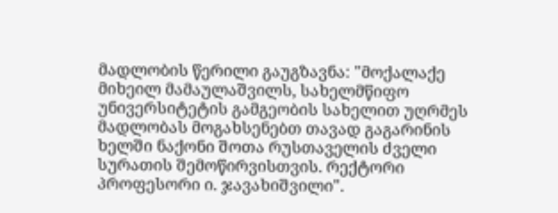მადლობის წერილი გაუგზავნა: "მოქალაქე მიხეილ მამაულაშვილს, სახელმწიფო უნივერსიტეტის გამგეობის სახელით უღრმეს მადლობას მოგახსენებთ თავად გაგარინის ხელში ნაქონი შოთა რუსთაველის ძველი სურათის შემოწირვისთვის. რექტორი პროფესორი ი. ჯავახიშვილი".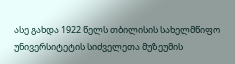ასე გახდა 1922 წელს თბილისის სახელმწიფო უნივერსიტეტის სიძველეთა მუზეუმის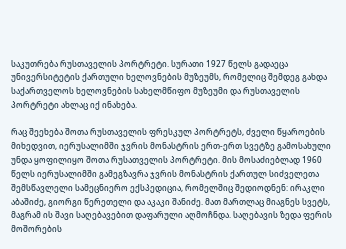საკუთრება რუსთაველის პორტრეტი. სურათი 1927 წელს გადაეცა უნივერსიტეტის ქართული ხელოვნების მუზეუმს, რომელიც შემდეგ გახდა საქართველოს ხელოვნების სახელმწიფო მუზეუმი და რუსთაველის პორტრეტი ახლაც იქ ინახება.

რაც შეეხება შოთა რუსთაველის ფრესკულ პორტრეტს, ძველი წყაროების მიხედვით, იერუსალიმში ჯვრის მონასტრის ერთ-ერთ სვეტზე გამოსახული უნდა ყოფილიყო შოთა რუსათველის პორტრეტი. მის მოსაძიებლად 1960 წელს იერუსალიმში გამეგზავრა ჯვრის მონასტრის ქართულ სიძველეთა შემსწავლელი სამეცნიერო ექსპედიცია, რომელშიც შედიოდნენ: ირაკლი აბაშიძე, გიორგი წერეთელი და აკაკი შანიძე. მათ მართლაც მიაგნეს სვეტს, მაგრამ ის შავი საღებავებით დაფარული აღმოჩნდა. საღებავის ზედა ფერის მოშორების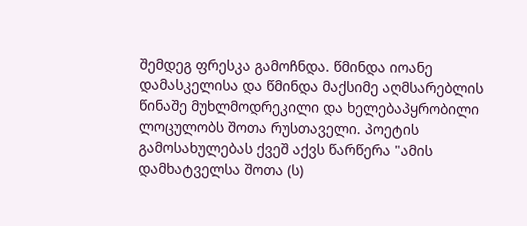შემდეგ ფრესკა გამოჩნდა. წმინდა იოანე დამასკელისა და წმინდა მაქსიმე აღმსარებლის წინაშე მუხლმოდრეკილი და ხელებაპყრობილი ლოცულობს შოთა რუსთაველი. პოეტის გამოსახულებას ქვეშ აქვს წარწერა "ამის დამხატველსა შოთა (ს)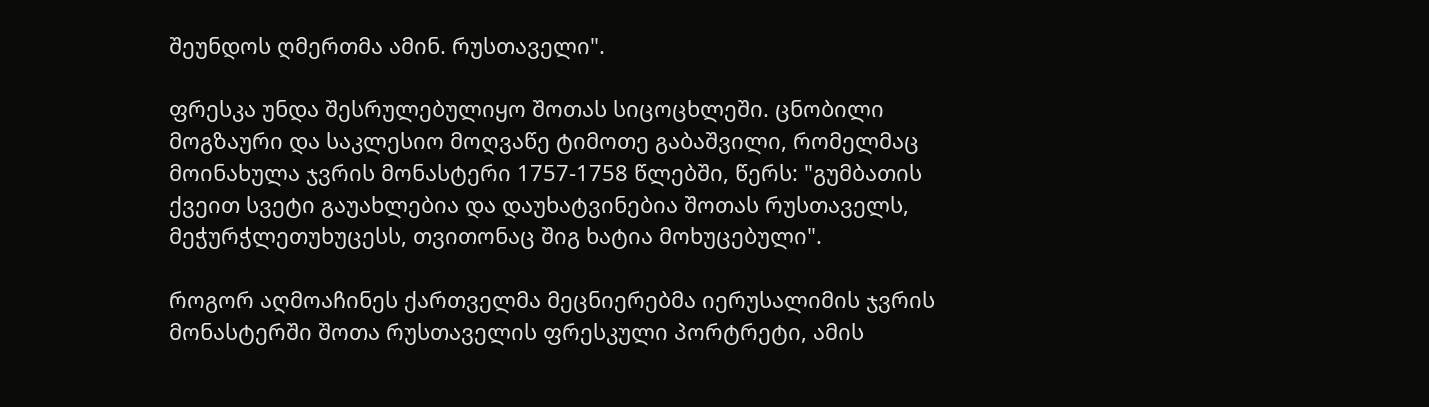შეუნდოს ღმერთმა ამინ. რუსთაველი".

ფრესკა უნდა შესრულებულიყო შოთას სიცოცხლეში. ცნობილი მოგზაური და საკლესიო მოღვაწე ტიმოთე გაბაშვილი, რომელმაც მოინახულა ჯვრის მონასტერი 1757-1758 წლებში, წერს: "გუმბათის ქვეით სვეტი გაუახლებია და დაუხატვინებია შოთას რუსთაველს, მეჭურჭლეთუხუცესს, თვითონაც შიგ ხატია მოხუცებული".

როგორ აღმოაჩინეს ქართველმა მეცნიერებმა იერუსალიმის ჯვრის მონასტერში შოთა რუსთაველის ფრესკული პორტრეტი, ამის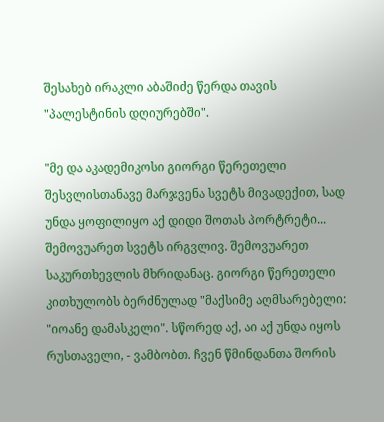შესახებ ირაკლი აბაშიძე წერდა თავის "პალესტინის დღიურებში".

"მე და აკადემიკოსი გიორგი წერეთელი შესვლისთანავე მარჯვენა სვეტს მივადექით, სად უნდა ყოფილიყო აქ დიდი შოთას პორტრეტი... შემოვუარეთ სვეტს ირგვლივ. შემოვუარეთ საკურთხევლის მხრიდანაც. გიორგი წერეთელი კითხულობს ბერძნულად "მაქსიმე აღმსარებელი: "იოანე დამასკელი". სწორედ აქ, აი აქ უნდა იყოს რუსთაველი, - ვამბობთ. ჩვენ წმინდანთა შორის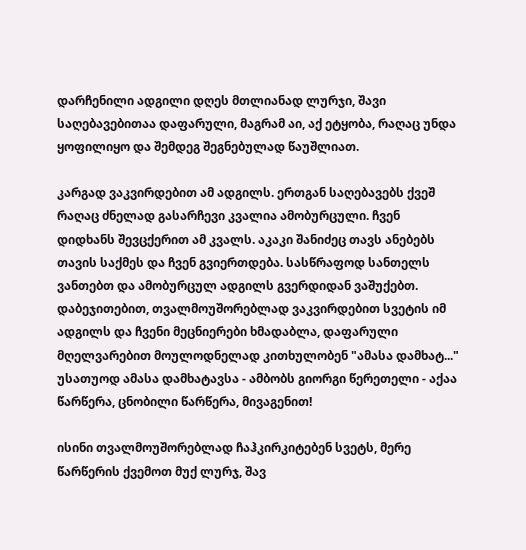დარჩენილი ადგილი დღეს მთლიანად ლურჯი, შავი საღებავებითაა დაფარული, მაგრამ აი, აქ ეტყობა, რაღაც უნდა ყოფილიყო და შემდეგ შეგნებულად წაუშლიათ.

კარგად ვაკვირდებით ამ ადგილს. ერთგან საღებავებს ქვეშ რაღაც ძნელად გასარჩევი კვალია ამობურცული. ჩვენ დიდხანს შევცქერით ამ კვალს. აკაკი შანიძეც თავს ანებებს თავის საქმეს და ჩვენ გვიერთდება. სასწრაფოდ სანთელს ვანთებთ და ამობურცულ ადგილს გვერდიდან ვაშუქებთ. დაბეჯითებით, თვალმოუშორებლად ვაკვირდებით სვეტის იმ ადგილს და ჩვენი მეცნიერები ხმადაბლა, დაფარული მღელვარებით მოულოდნელად კითხულობენ "ამასა დამხატ..." უსათუოდ ამასა დამხატავსა - ამბობს გიორგი წერეთელი - აქაა წარწერა, ცნობილი წარწერა, მივაგენით!

ისინი თვალმოუშორებლად ჩაჰკირკიტებენ სვეტს, მერე წარწერის ქვემოთ მუქ ლურჯ, შავ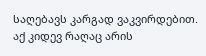საღებავს კარგად ვაკვირდებით. აქ კიდევ რაღაც არის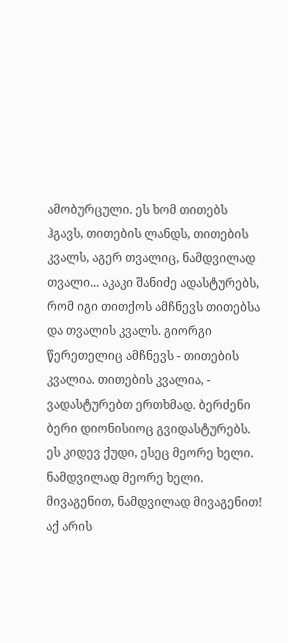ამობურცული. ეს ხომ თითებს ჰგავს, თითების ლანდს, თითების კვალს, აგერ თვალიც, ნამდვილად თვალი... აკაკი შანიძე ადასტურებს, რომ იგი თითქოს ამჩნევს თითებსა და თვალის კვალს. გიორგი წერეთელიც ამჩნევს - თითების კვალია. თითების კვალია, - ვადასტურებთ ერთხმად. ბერძენი ბერი დიონისიოც გვიდასტურებს. ეს კიდევ ქუდი, ესეც მეორე ხელი. ნამდვილად მეორე ხელი. მივაგენით, ნამდვილად მივაგენით! აქ არის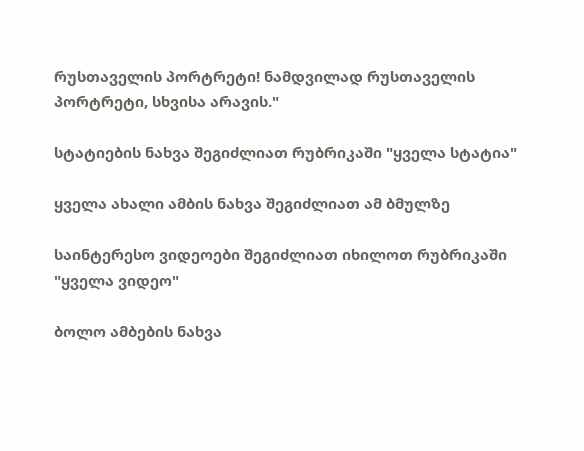რუსთაველის პორტრეტი! ნამდვილად რუსთაველის პორტრეტი, სხვისა არავის."

სტატიების ნახვა შეგიძლიათ რუბრიკაში "ყველა სტატია"

ყველა ახალი ამბის ნახვა შეგიძლიათ ამ ბმულზე

საინტერესო ვიდეოები შეგიძლიათ იხილოთ რუბრიკაში "ყველა ვიდეო"

ბოლო ამბების ნახვა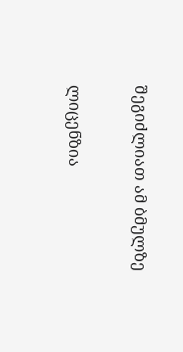შეგიძლიათ ამ ბმულზე

ლიცენზია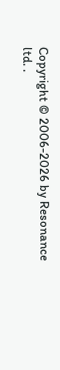Copyright © 2006-2026 by Resonance ltd. .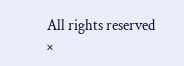All rights reserved
×